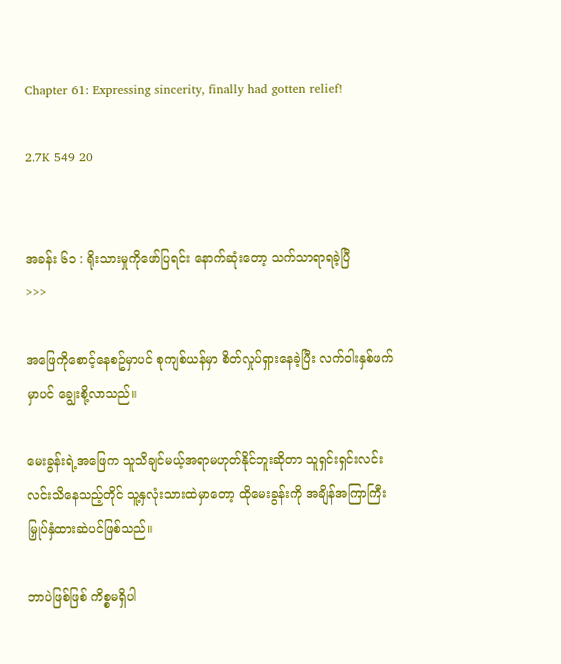Chapter 61: Expressing sincerity, finally had gotten relief!

2.7K 549 20


အခန်း ၆၁ : ရိုးသားမှုကိုဖော်ပြရင်း နောက်ဆုံးတော့ သက်သာရာရခဲ့ပြီ
>>>

အဖြေကိုစောင့်နေစဥ်မှာပင် စုကျစ်ယန်မှာ စိတ်လှုပ်ရှားနေခဲ့ပြီး လက်ဝါးနှစ်ဖက်မှာပင် ချွေးစို့လာသည်။

မေးခွန်းရဲ့အဖြေက သူသိချင်မယ့်အရာမဟုတ်နိုင်ဘူးဆိုတာ သူရှင်းရှင်းလင်းလင်းသိနေသည့်တိုင် သူ့နှလုံးသားထဲမှာတော့ ထိုမေးခွန်းကို အချိန်အကြာကြီးမြှုပ်နှံထားဆဲပင်ဖြစ်သည်။

ဘာပဲဖြစ်ဖြစ် ကိစ္စမရှိပါ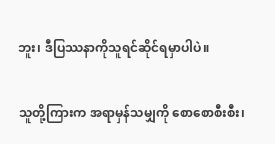ဘူး၊ ဒီပြဿနာကိုသူရင်ဆိုင်ရမှာပါပဲ။

သူတို့ကြားက အရာမှန်သမျှကို စောစောစီးစီး၊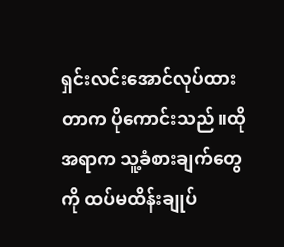ရှင်းလင်းအောင်လုပ်ထားတာက ပိုကောင်းသည်။ထိုအရာက သူ့ခံစားချက်တွေကို ထပ်မထိန်းချုပ်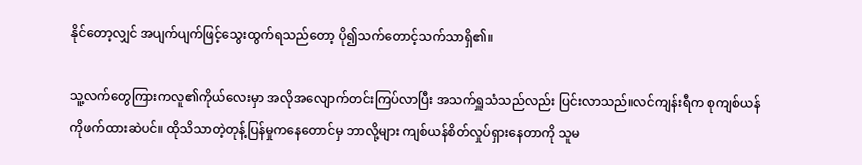နိုင်တော့လျှင် အပျက်ပျက်ဖြင့်သွေးထွက်ရသည်တော့ ပို၍သက်တောင့်သက်သာရှိ၏။

သူ့လက်တွေကြားကလူ၏ကိုယ်လေးမှာ အလိုအလျောက်တင်းကြပ်လာပြီး အသက်ရှူသံသည်လည်း ပြင်းလာသည်။လင်ကျန်းရီက စုကျစ်ယန်ကိုဖက်ထားဆဲပင်။ ထိုသိသာတဲ့တုန့်ပြန်မှုကနေတောင်မှ ဘာလို့များ ကျစ်ယန်စိတ်လှုပ်ရှားနေတာကို သူမ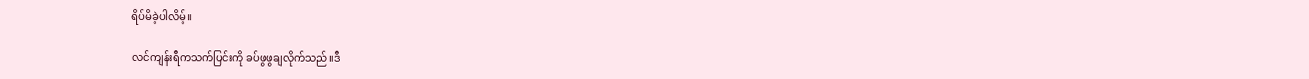ရိပ်မိခဲ့ပါလိမ့်။

လင်ကျန်းရီကသက်ပြင်းကို ခပ်ဖွဖွချလိုက်သည်။ဒီ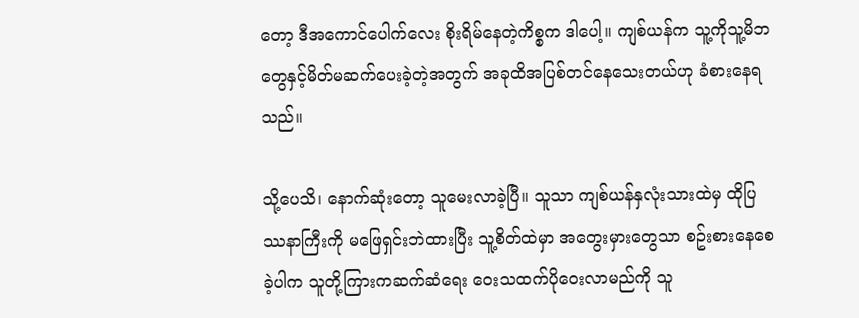တော့ ဒီအကောင်ပေါက်လေး စိုးရိမ်နေတဲ့ကိစ္စက ဒါပေါ့။ ကျစ်ယန်က သူ့ကိုသူ့မိဘတွေနှင့်မိတ်မဆက်ပေးခဲ့တဲ့အတွက် အခုထိအပြစ်တင်နေသေးတယ်ဟု ခံစားနေရသည်။

သို့ပေသိ၊ နောက်ဆုံးတော့ သူမေးလာခဲ့ပြီ။ သူသာ ကျစ်ယန်နှလုံးသားထဲမှ ထိုပြဿနာကြီးကို မဖြေရှင်းဘဲထားပြီး သူ့စိတ်ထဲမှာ အတွေးမှားတွေသာ စဥ်းစားနေစေခဲ့ပါက သူတို့ကြားကဆက်ဆံရေး ဝေးသထက်ပိုဝေးလာမည်ကို သူ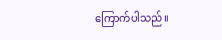ကြောက်ပါသည်။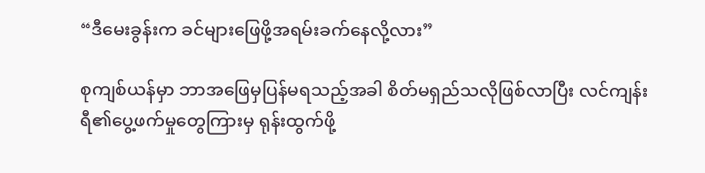“ဒီမေးခွန်းက ခင်များဖြေဖို့အရမ်းခက်နေလို့လား”

စုကျစ်ယန်မှာ ဘာအဖြေမှပြန်မရသည့်အခါ စိတ်မရှည်သလိုဖြစ်လာပြီး လင်ကျန်းရီ၏ပွေ့ဖက်မှုတွေကြားမှ ရုန်းထွက်ဖို့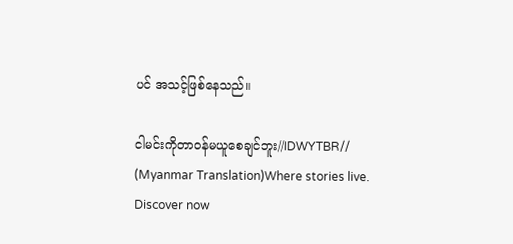ပင် အသင့်ဖြစ်နေသည်။

ငါမင်းကိုတာဝန်မယူစေချင်ဘူး//IDWYTBR// (Myanmar Translation)Where stories live. Discover now